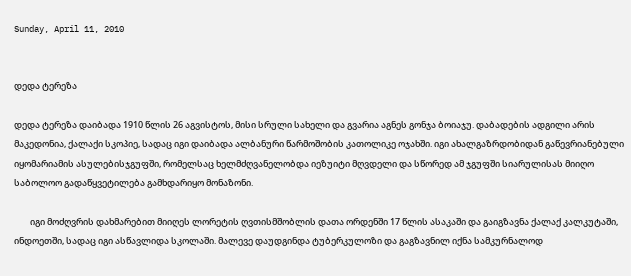Sunday, April 11, 2010


დედა ტერეზა

დედა ტერეზა დაიბადა 1910 წლის 26 აგვისტოს, მისი სრული სახელი და გვარია აგნეს გონჯა ბოიაჯუ. დაბადების ადგილი არის მაკედონია, ქალაქი სკოპიე, სადაც იგი დაიბადა ალბანური წარმოშობის კათოლიკე ოჯახში. იგი ახალგაზრდობიდან გაწევრიანებული იყომარიამის ასულებისჯგუფში, რომელსაც ხელმძღვანელობდა იეზუიტი მღვდელი და სწორედ ამ ჯგუფში სიარულისას მიიღო საბოლოო გადაწყვეტილება გამხდარიყო მონაზონი.

        იგი მოძღვრის დახმარებით მიიღეს ლორეტის ღვთისმშობლის დათა ორდენში 17 წლის ასაკაში და გაიგზავნა ქალაქ კალკუტაში, ინდოეთში, სადაც იგი ასწავლიდა სკოლაში. მალევე დაუდგინდა ტუბერკულოზი და გაგზავნილ იქნა სამკურნალოდ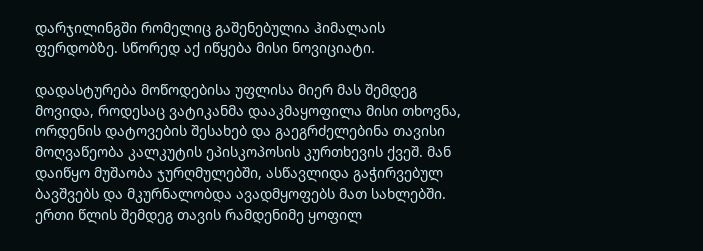დარჯილინგში რომელიც გაშენებულია ჰიმალაის ფერდობზე. სწორედ აქ იწყება მისი ნოვიციატი.

დადასტურება მოწოდებისა უფლისა მიერ მას შემდეგ მოვიდა, როდესაც ვატიკანმა დააკმაყოფილა მისი თხოვნა, ორდენის დატოვების შესახებ და გაეგრძელებინა თავისი მოღვაწეობა კალკუტის ეპისკოპოსის კურთხევის ქვეშ. მან დაიწყო მუშაობა ჯურღმულებში, ასწავლიდა გაჭირვებულ ბავშვებს და მკურნალობდა ავადმყოფებს მათ სახლებში. ერთი წლის შემდეგ თავის რამდენიმე ყოფილ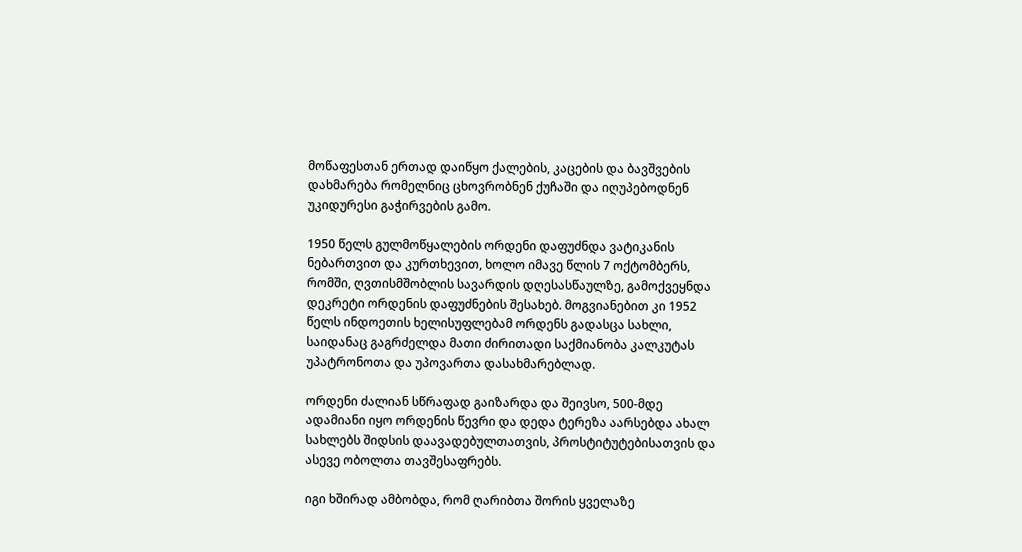მოწაფესთან ერთად დაიწყო ქალების, კაცების და ბავშვების დახმარება რომელნიც ცხოვრობნენ ქუჩაში და იღუპებოდნენ უკიდურესი გაჭირვების გამო.

1950 წელს გულმოწყალების ორდენი დაფუძნდა ვატიკანის ნებართვით და კურთხევით, ხოლო იმავე წლის 7 ოქტომბერს, რომში, ღვთისმშობლის სავარდის დღესასწაულზე, გამოქვეყნდა დეკრეტი ორდენის დაფუძნების შესახებ. მოგვიანებით კი 1952 წელს ინდოეთის ხელისუფლებამ ორდენს გადასცა სახლი, საიდანაც გაგრძელდა მათი ძირითადი საქმიანობა კალკუტას უპატრონოთა და უპოვართა დასახმარებლად.

ორდენი ძალიან სწრაფად გაიზარდა და შეივსო, 500-მდე ადამიანი იყო ორდენის წევრი და დედა ტერეზა აარსებდა ახალ სახლებს შიდსის დაავადებულთათვის, პროსტიტუტებისათვის და ასევე ობოლთა თავშესაფრებს.

იგი ხშირად ამბობდა, რომ ღარიბთა შორის ყველაზე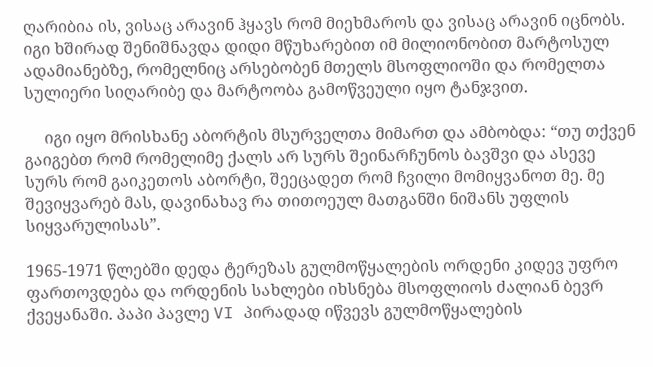ღარიბია ის, ვისაც არავინ ჰყავს რომ მიეხმაროს და ვისაც არავინ იცნობს. იგი ხშირად შენიშნავდა დიდი მწუხარებით იმ მილიონობით მარტოსულ ადამიანებზე, რომელნიც არსებობენ მთელს მსოფლიოში და რომელთა სულიერი სიღარიბე და მარტოობა გამოწვეული იყო ტანჯვით.

     იგი იყო მრისხანე აბორტის მსურველთა მიმართ და ამბობდა: “თუ თქვენ გაიგებთ რომ რომელიმე ქალს არ სურს შეინარჩუნოს ბავშვი და ასევე სურს რომ გაიკეთოს აბორტი, შეეცადეთ რომ ჩვილი მომიყვანოთ მე. მე შევიყვარებ მას, დავინახავ რა თითოეულ მათგანში ნიშანს უფლის სიყვარულისას”.

1965-1971 წლებში დედა ტერეზას გულმოწყალების ორდენი კიდევ უფრო ფართოვდება და ორდენის სახლები იხსნება მსოფლიოს ძალიან ბევრ ქვეყანაში. პაპი პავლე VI პირადად იწვევს გულმოწყალების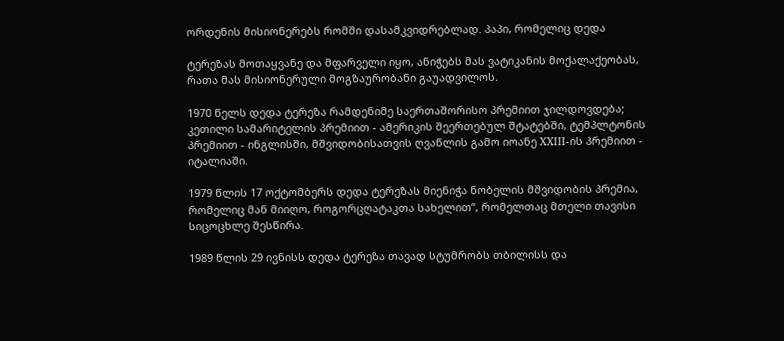ორდენის მისიონერებს რომში დასამკვიდრებლად. პაპი, რომელიც დედა

ტერეზას მოთაყვანე და მფარველი იყო, ანიჭებს მას ვატიკანის მოქალაქეობას, რათა მას მისიონერული მოგზაურობანი გაუადვილოს.

1970 წელს დედა ტერეზა რამდენიმე საერთაშორისო პრემიით ჯილდოვდება; კეთილი სამარიტელის პრემიით - ამერიკის შეერთებულ შტატებში, ტემპლტონის პრემიით - ინგლისში, მშვიდობისათვის ღვაწლის გამო იოანე XXIII-ის პრემიით - იტალიაში.

1979 წლის 17 ოქტომბერს დედა ტერეზას მიენიჭა ნობელის მშვიდობის პრემია, რომელიც მან მიიღო, როგორცღატაკთა სახელით”, რომელთაც მთელი თავისი სიცოცხლე შესწირა.

1989 წლის 29 ივნისს დედა ტერეზა თავად სტუმრობს თბილისს და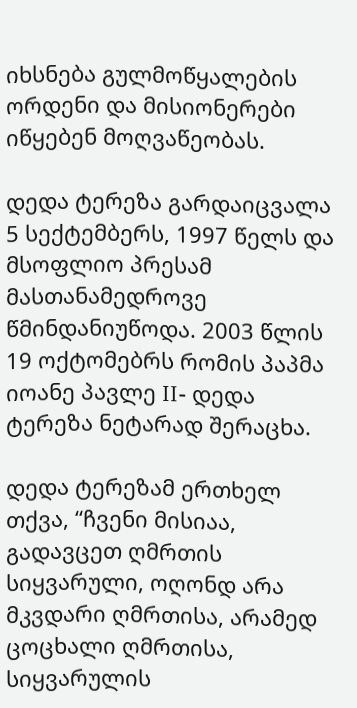იხსნება გულმოწყალების ორდენი და მისიონერები იწყებენ მოღვაწეობას.

დედა ტერეზა გარდაიცვალა 5 სექტემბერს, 1997 წელს და მსოფლიო პრესამ მასთანამედროვე წმინდანიუწოდა. 2003 წლის 19 ოქტომებრს რომის პაპმა იოანე პავლე II- დედა ტერეზა ნეტარად შერაცხა.

დედა ტერეზამ ერთხელ თქვა, “ჩვენი მისიაა, გადავცეთ ღმრთის სიყვარული, ოღონდ არა მკვდარი ღმრთისა, არამედ ცოცხალი ღმრთისა, სიყვარულის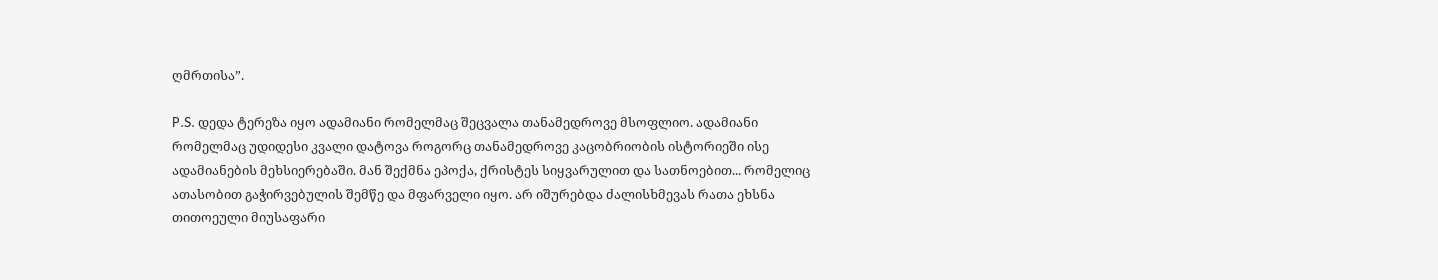ღმრთისა”.

P.S. დედა ტერეზა იყო ადამიანი რომელმაც შეცვალა თანამედროვე მსოფლიო. ადამიანი რომელმაც უდიდესი კვალი დატოვა როგორც თანამედროვე კაცობრიობის ისტორიეში ისე ადამიანების მეხსიერებაში. მან შექმნა ეპოქა, ქრისტეს სიყვარულით და სათნოებით... რომელიც ათასობით გაჭირვებულის შემწე და მფარველი იყო. არ იშურებდა ძალისხმევას რათა ეხსნა თითოეული მიუსაფარი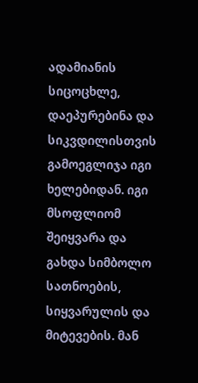ადამიანის სიცოცხლე, დაეპურებინა და სიკვდილისთვის გამოეგლიჯა იგი ხელებიდან. იგი მსოფლიომ შეიყვარა და გახდა სიმბოლო სათნოების, სიყვარულის და მიტევების. მან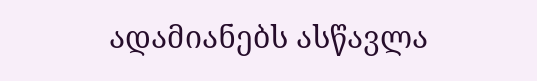ადამიანებს ასწავლა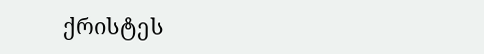ქრისტეს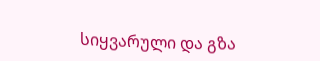სიყვარული და გზა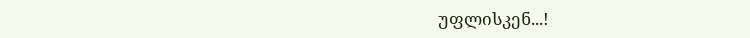უფლისკენ...!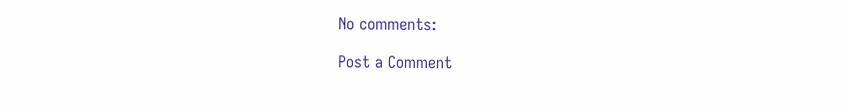No comments:

Post a Comment